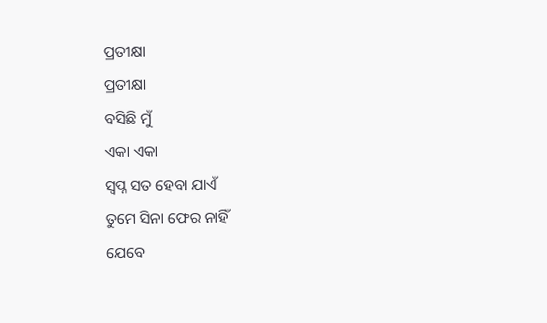ପ୍ରତୀକ୍ଷା
ପ୍ରତୀକ୍ଷା
ବସିଛି ମୁଁ
ଏକା ଏକା
ସ୍ଵପ୍ନ ସତ ହେବା ଯାଏଁ
ତୁମେ ସିନା ଫେର ନାହିଁ
ଯେବେ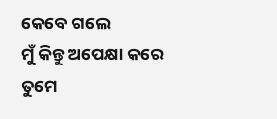କେବେ ଗଲେ
ମୁଁ କିନ୍ତୁ ଅପେକ୍ଷା କରେ
ତୁମେ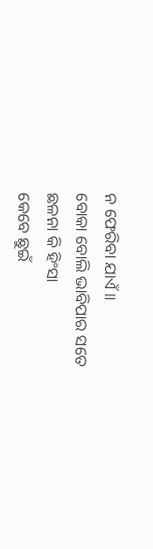ନ ଫେରିବା ଯାଏଁ ॥
ବୋକା ବୋଲି ଭାବିପାର ସତେ
ଛଳନା କି ହିଂସା
କେବେ ଛୁଇଁ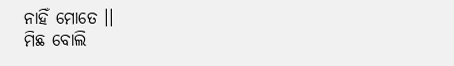ନାହିଁ ମୋତେ ।।
ମିଛ ବୋଲି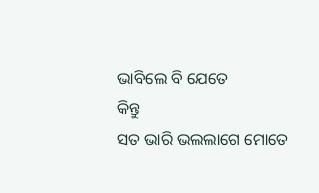ଭାବିଲେ ବି ଯେତେ
କିନ୍ତୁ
ସତ ଭାରି ଭଲଲାଗେ ମୋତେ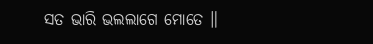ସତ ଭାରି ଭଲଲାଗେ ମୋତେ ॥